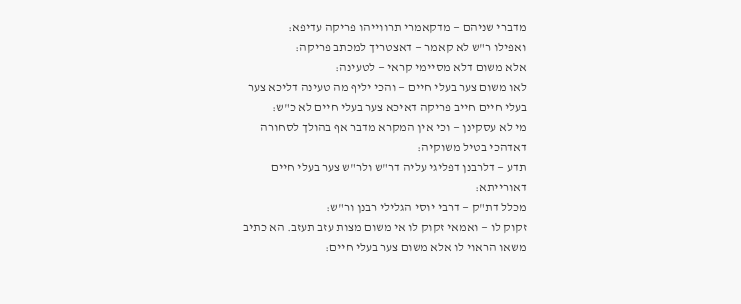מדברי שניהם — מדקאמרי תרווייהו פריקה עדיפא:
ואפילו ר"ש לא קאמר — דאצטריך למכתב פריקה:
אלא משום דלא מסיימי קראי — לטעינה:
לאו משום צער בעלי חיים — והכי יליף מה טעינה דליכא צער בעלי חיים חייב פריקה דאיכא צער בעלי חיים לא כ"ש:
מי לא עסקינן — וכי אין המקרא מדבר אף בהולך לסחורה דאדהכי בטיל משוקיה:
תדע — דלרבנן דפליגי עליה דר"ש ולר"ש צער בעלי חיים דאורייתא:
מכלל דת"ק — דרבי יוסי הגלילי רבנן ור"ש:
זקוק לו — ואמאי זקוק לו אי משום מצות עזב תעזב. הא כתיב משאו הראוי לו אלא משום צער בעלי חיים: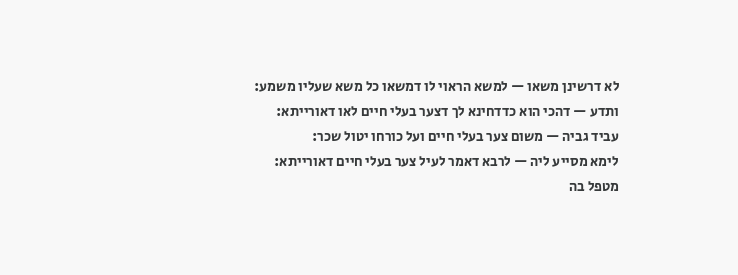לא דרשינן משאו — למשא הראוי לו דמשאו כל משא שעליו משמע:
ותדע — דהכי הוא כדדחינא לך דצער בעלי חיים לאו דאורייתא:
עביד גביה — משום צער בעלי חיים ועל כורחו יטול שכר:
לימא מסייע ליה — לרבא דאמר לעיל צער בעלי חיים דאורייתא:
מטפל בה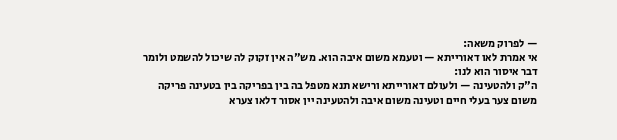— לפרוק משאה:
אי אמרת לאו דאורייתא — וטעמא משום איבה הוא. מש"ה אין זקוק לה שיכול להשמט ולומר דבר איסור הוא לנו:
ה"ק ולהטעינה — ולעולם דאורייתא ורישא תנא מטפל בה בין בפריקה בין בטעינה פריקה משום צער בעלי חיים וטעינה משום איבה ולהטעינה יין אסור דלאו צערא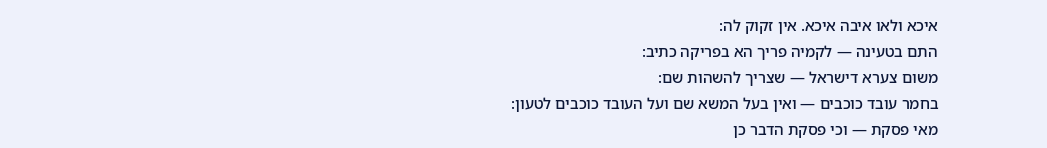איכא ולאו איבה איכא. אין זקוק לה:
התם בטעינה — לקמיה פריך הא בפריקה כתיב:
משום צערא דישראל — שצריך להשהות שם:
בחמר עובד כוכבים — ואין בעל המשא שם ועל העובד כוכבים לטעון:
מאי פסקת — וכי פסקת הדבר כן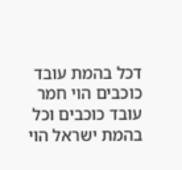דכל בהמת עובד כוכבים הוי חמר עובד כוכבים וכל בהמת ישראל הוי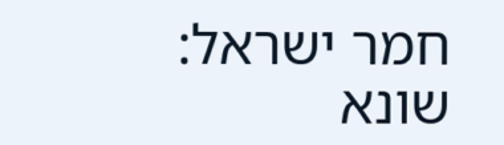חמר ישראל:
שונא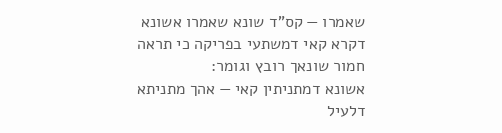שאמרו — קס"ד שונא שאמרו אשונא דקרא קאי דמשתעי בפריקה כי תראה חמור שונאך רובץ וגומר:
אשונא דמתניתין קאי — אהך מתניתא דלעיל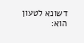דשונא לטעון הוא: